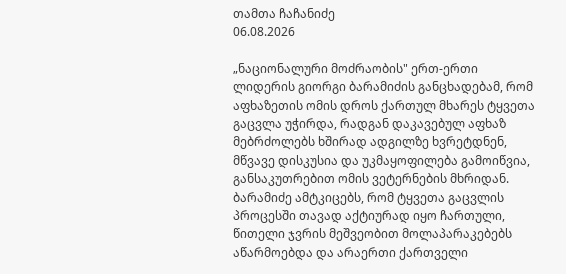თამთა ჩაჩანიძე
06.08.2026

„ნაციონალური მოძრაობის" ერთ-ერთი ლიდერის გიორგი ბარამიძის განცხადებამ, რომ აფხაზეთის ომის დროს ქართულ მხარეს ტყვეთა გაცვლა უჭირდა, რადგან დაკავებულ აფხაზ მებრძოლებს ხშირად ადგილზე ხვრეტდნენ, მწვავე დისკუსია და უკმაყოფილება გამოიწვია, განსაკუთრებით ომის ვეტერნების მხრიდან. ბარამიძე ამტკიცებს, რომ ტყვეთა გაცვლის პროცესში თავად აქტიურად იყო ჩართული, წითელი ჯვრის მეშვეობით მოლაპარაკებებს აწარმოებდა და არაერთი ქართველი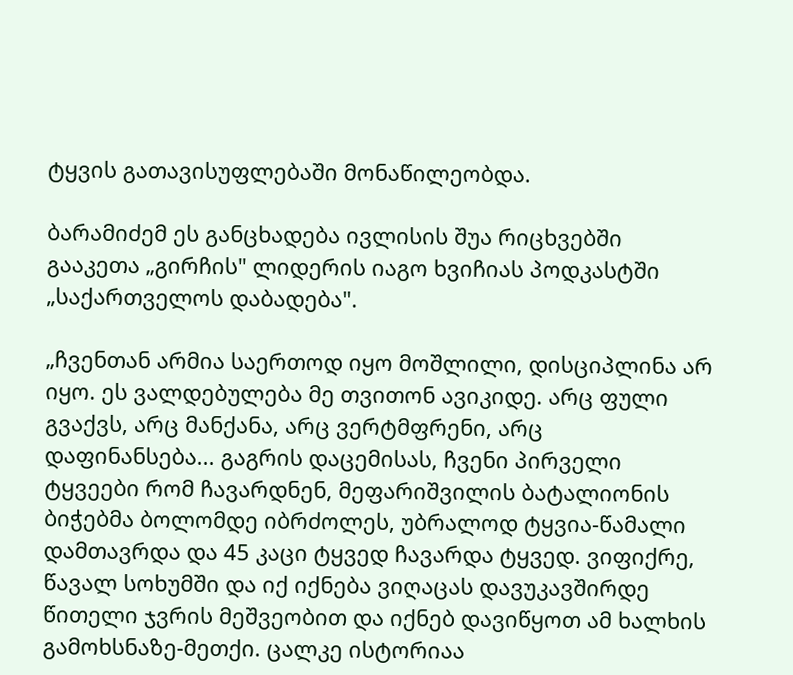ტყვის გათავისუფლებაში მონაწილეობდა.

ბარამიძემ ეს განცხადება ივლისის შუა რიცხვებში გააკეთა „გირჩის" ლიდერის იაგო ხვიჩიას პოდკასტში „საქართველოს დაბადება".

„ჩვენთან არმია საერთოდ იყო მოშლილი, დისციპლინა არ იყო. ეს ვალდებულება მე თვითონ ავიკიდე. არც ფული გვაქვს, არც მანქანა, არც ვერტმფრენი, არც დაფინანსება... გაგრის დაცემისას, ჩვენი პირველი ტყვეები რომ ჩავარდნენ, მეფარიშვილის ბატალიონის ბიჭებმა ბოლომდე იბრძოლეს, უბრალოდ ტყვია-წამალი დამთავრდა და 45 კაცი ტყვედ ჩავარდა ტყვედ. ვიფიქრე, წავალ სოხუმში და იქ იქნება ვიღაცას დავუკავშირდე წითელი ჯვრის მეშვეობით და იქნებ დავიწყოთ ამ ხალხის გამოხსნაზე-მეთქი. ცალკე ისტორიაა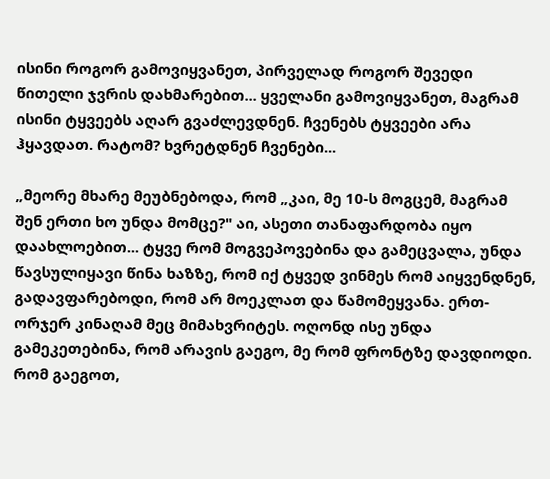ისინი როგორ გამოვიყვანეთ, პირველად როგორ შევედი წითელი ჯვრის დახმარებით... ყველანი გამოვიყვანეთ, მაგრამ ისინი ტყვეებს აღარ გვაძლევდნენ. ჩვენებს ტყვეები არა ჰყავდათ. რატომ? ხვრეტდნენ ჩვენები...

„მეორე მხარე მეუბნებოდა, რომ „კაი, მე 10-ს მოგცემ, მაგრამ შენ ერთი ხო უნდა მომცე?" აი, ასეთი თანაფარდობა იყო დაახლოებით... ტყვე რომ მოგვეპოვებინა და გამეცვალა, უნდა წავსულიყავი წინა ხაზზე, რომ იქ ტყვედ ვინმეს რომ აიყვენდნენ, გადავფარებოდი, რომ არ მოეკლათ და წამომეყვანა. ერთ-ორჯერ კინაღამ მეც მიმახვრიტეს. ოღონდ ისე უნდა გამეკეთებინა, რომ არავის გაეგო, მე რომ ფრონტზე დავდიოდი. რომ გაეგოთ,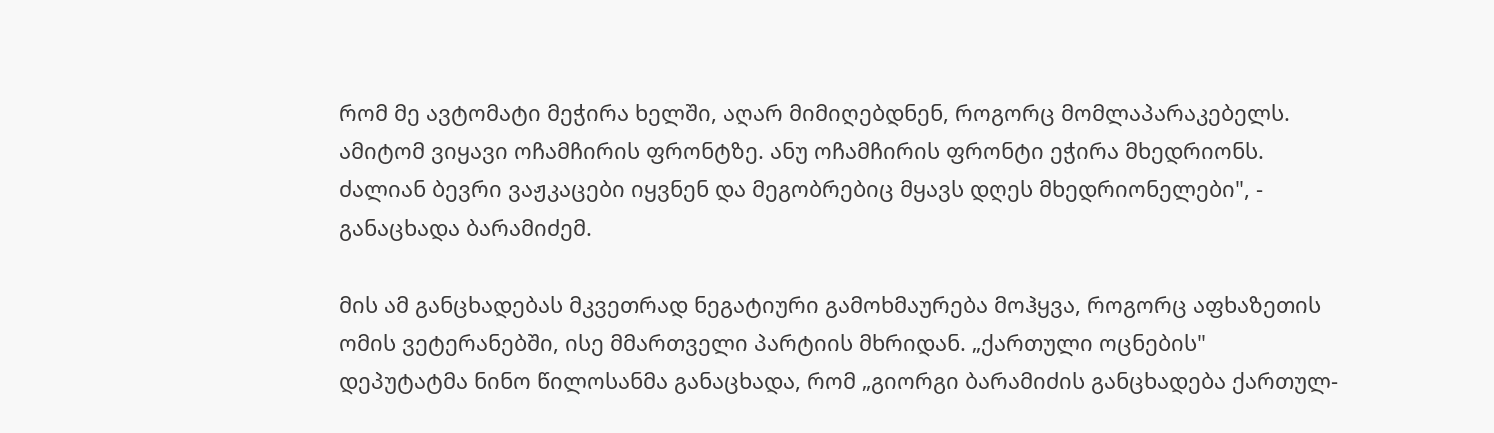რომ მე ავტომატი მეჭირა ხელში, აღარ მიმიღებდნენ, როგორც მომლაპარაკებელს. ამიტომ ვიყავი ოჩამჩირის ფრონტზე. ანუ ოჩამჩირის ფრონტი ეჭირა მხედრიონს. ძალიან ბევრი ვაჟკაცები იყვნენ და მეგობრებიც მყავს დღეს მხედრიონელები", - განაცხადა ბარამიძემ.

მის ამ განცხადებას მკვეთრად ნეგატიური გამოხმაურება მოჰყვა, როგორც აფხაზეთის ომის ვეტერანებში, ისე მმართველი პარტიის მხრიდან. „ქართული ოცნების" დეპუტატმა ნინო წილოსანმა განაცხადა, რომ „გიორგი ბარამიძის განცხადება ქართულ-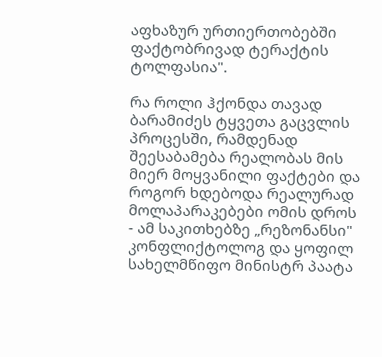აფხაზურ ურთიერთობებში ფაქტობრივად ტერაქტის ტოლფასია".

რა როლი ჰქონდა თავად ბარამიძეს ტყვეთა გაცვლის პროცესში, რამდენად შეესაბამება რეალობას მის მიერ მოყვანილი ფაქტები და როგორ ხდებოდა რეალურად მოლაპარაკებები ომის დროს - ამ საკითხებზე „რეზონანსი" კონფლიქტოლოგ და ყოფილ სახელმწიფო მინისტრ პაატა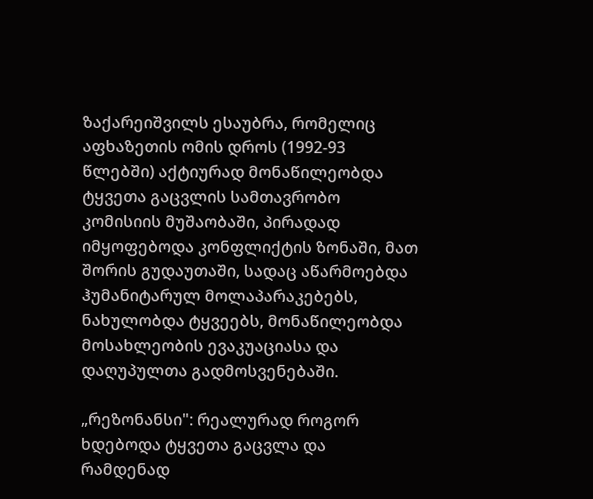ზაქარეიშვილს ესაუბრა, რომელიც აფხაზეთის ომის დროს (1992-93 წლებში) აქტიურად მონაწილეობდა ტყვეთა გაცვლის სამთავრობო კომისიის მუშაობაში, პირადად იმყოფებოდა კონფლიქტის ზონაში, მათ შორის გუდაუთაში, სადაც აწარმოებდა ჰუმანიტარულ მოლაპარაკებებს, ნახულობდა ტყვეებს, მონაწილეობდა მოსახლეობის ევაკუაციასა და დაღუპულთა გადმოსვენებაში.

„რეზონანსი": რეალურად როგორ ხდებოდა ტყვეთა გაცვლა და რამდენად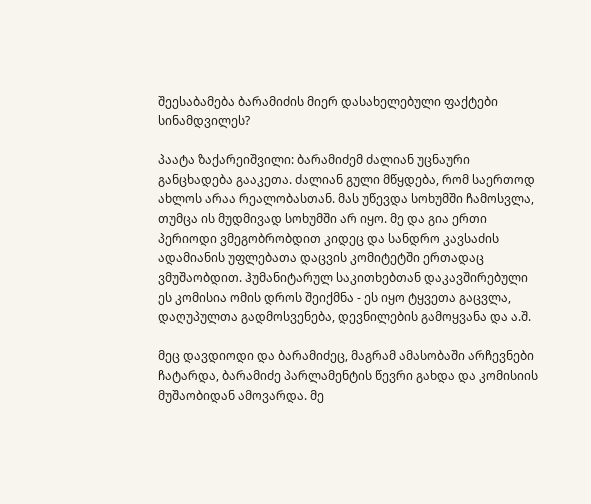შეესაბამება ბარამიძის მიერ დასახელებული ფაქტები სინამდვილეს?

პაატა ზაქარეიშვილი: ბარამიძემ ძალიან უცნაური განცხადება გააკეთა. ძალიან გული მწყდება, რომ საერთოდ ახლოს არაა რეალობასთან. მას უწევდა სოხუმში ჩამოსვლა, თუმცა ის მუდმივად სოხუმში არ იყო. მე და გია ერთი პერიოდი ვმეგობრობდით კიდეც და სანდრო კავსაძის ადამიანის უფლებათა დაცვის კომიტეტში ერთადაც ვმუშაობდით. ჰუმანიტარულ საკითხებთან დაკავშირებული ეს კომისია ომის დროს შეიქმნა - ეს იყო ტყვეთა გაცვლა, დაღუპულთა გადმოსვენება, დევნილების გამოყვანა და ა.შ.

მეც დავდიოდი და ბარამიძეც, მაგრამ ამასობაში არჩევნები ჩატარდა, ბარამიძე პარლამენტის წევრი გახდა და კომისიის მუშაობიდან ამოვარდა. მე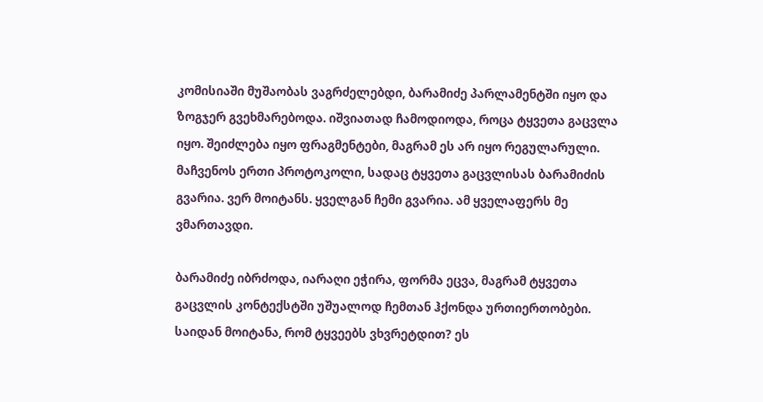კომისიაში მუშაობას ვაგრძელებდი, ბარამიძე პარლამენტში იყო და ზოგჯერ გვეხმარებოდა. იშვიათად ჩამოდიოდა, როცა ტყვეთა გაცვლა იყო. შეიძლება იყო ფრაგმენტები, მაგრამ ეს არ იყო რეგულარული. მაჩვენოს ერთი პროტოკოლი, სადაც ტყვეთა გაცვლისას ბარამიძის გვარია. ვერ მოიტანს. ყველგან ჩემი გვარია. ამ ყველაფერს მე ვმართავდი.

ბარამიძე იბრძოდა, იარაღი ეჭირა, ფორმა ეცვა, მაგრამ ტყვეთა გაცვლის კონტექსტში უშუალოდ ჩემთან ჰქონდა ურთიერთობები. საიდან მოიტანა, რომ ტყვეებს ვხვრეტდით? ეს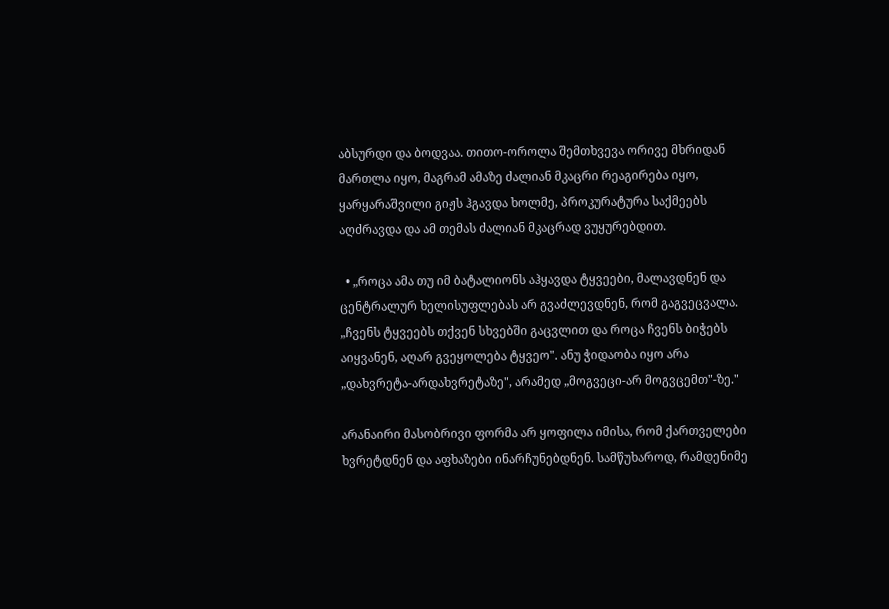აბსურდი და ბოდვაა. თითო-ოროლა შემთხვევა ორივე მხრიდან მართლა იყო, მაგრამ ამაზე ძალიან მკაცრი რეაგირება იყო, ყარყარაშვილი გიჟს ჰგავდა ხოლმე, პროკურატურა საქმეებს აღძრავდა და ამ თემას ძალიან მკაცრად ვუყურებდით.

  • „როცა ამა თუ იმ ბატალიონს აჰყავდა ტყვეები, მალავდნენ და ცენტრალურ ხელისუფლებას არ გვაძლევდნენ, რომ გაგვეცვალა. „ჩვენს ტყვეებს თქვენ სხვებში გაცვლით და როცა ჩვენს ბიჭებს აიყვანენ, აღარ გვეყოლება ტყვეო". ანუ ჭიდაობა იყო არა „დახვრეტა-არდახვრეტაზე", არამედ „მოგვეცი-არ მოგვცემთ"-ზე."

არანაირი მასობრივი ფორმა არ ყოფილა იმისა, რომ ქართველები ხვრეტდნენ და აფხაზები ინარჩუნებდნენ. სამწუხაროდ, რამდენიმე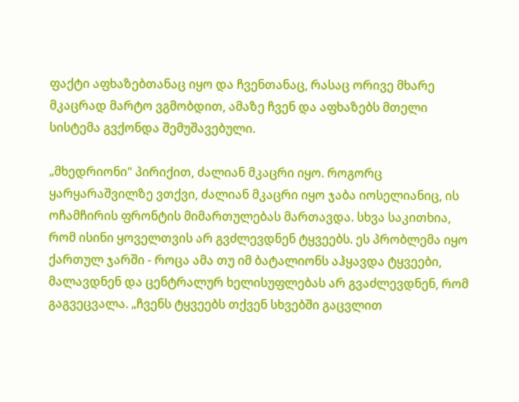ფაქტი აფხაზებთანაც იყო და ჩვენთანაც, რასაც ორივე მხარე მკაცრად მარტო ვგმობდით, ამაზე ჩვენ და აფხაზებს მთელი სისტემა გვქონდა შემუშავებული.

„მხედრიონი" პირიქით, ძალიან მკაცრი იყო. როგორც ყარყარაშვილზე ვთქვი, ძალიან მკაცრი იყო ჯაბა იოსელიანიც, ის ოჩამჩირის ფრონტის მიმართულებას მართავდა. სხვა საკითხია, რომ ისინი ყოველთვის არ გვძლევდნენ ტყვეებს. ეს პრობლემა იყო ქართულ ჯარში - როცა ამა თუ იმ ბატალიონს აჰყავდა ტყვეები, მალავდნენ და ცენტრალურ ხელისუფლებას არ გვაძლევდნენ, რომ გაგვეცვალა. „ჩვენს ტყვეებს თქვენ სხვებში გაცვლით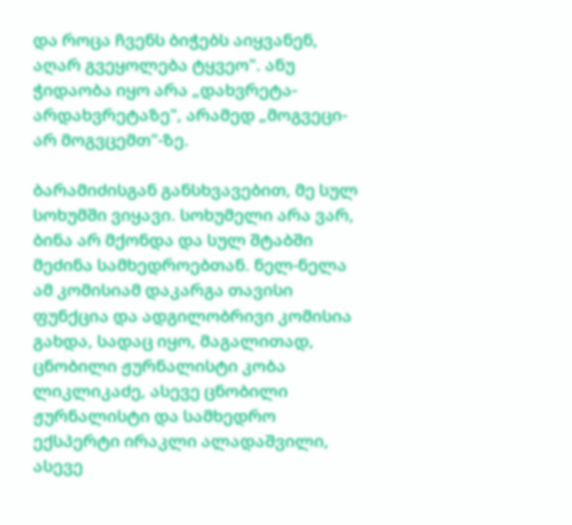და როცა ჩვენს ბიჭებს აიყვანენ, აღარ გვეყოლება ტყვეო". ანუ ჭიდაობა იყო არა „დახვრეტა-არდახვრეტაზე", არამედ „მოგვეცი-არ მოგვცემთ"-ზე.

ბარამიძისგან განსხვავებით, მე სულ სოხუმში ვიყავი. სოხუმელი არა ვარ, ბინა არ მქონდა და სულ შტაბში მეძინა სამხედროებთან. ნელ-ნელა ამ კომისიამ დაკარგა თავისი ფუნქცია და ადგილობრივი კომისია გახდა, სადაც იყო, მაგალითად, ცნობილი ჟურნალისტი კობა ლიკლიკაძე, ასევე ცნობილი ჟურნალისტი და სამხედრო ექსპერტი ირაკლი ალადაშვილი, ასევე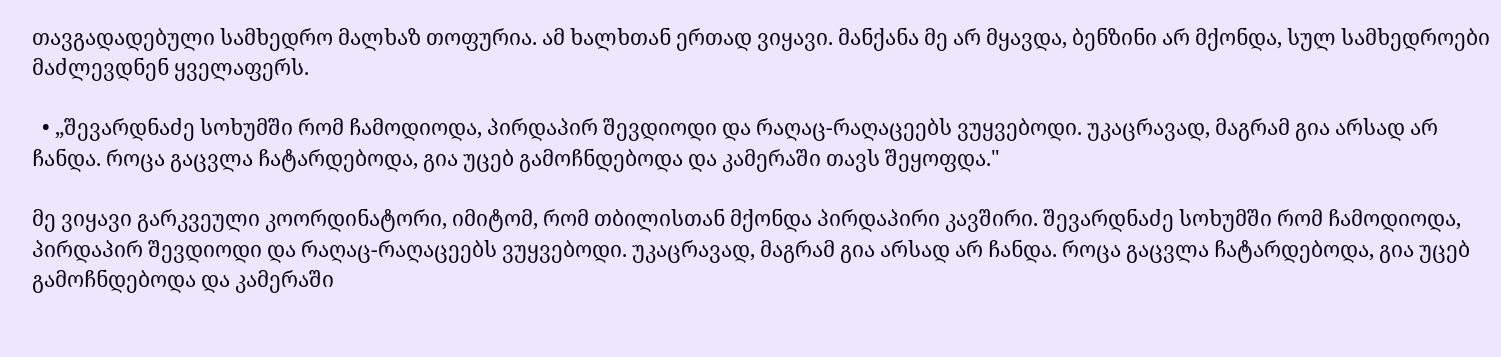თავგადადებული სამხედრო მალხაზ თოფურია. ამ ხალხთან ერთად ვიყავი. მანქანა მე არ მყავდა, ბენზინი არ მქონდა, სულ სამხედროები მაძლევდნენ ყველაფერს.

  • „შევარდნაძე სოხუმში რომ ჩამოდიოდა, პირდაპირ შევდიოდი და რაღაც-რაღაცეებს ვუყვებოდი. უკაცრავად, მაგრამ გია არსად არ ჩანდა. როცა გაცვლა ჩატარდებოდა, გია უცებ გამოჩნდებოდა და კამერაში თავს შეყოფდა."

მე ვიყავი გარკვეული კოორდინატორი, იმიტომ, რომ თბილისთან მქონდა პირდაპირი კავშირი. შევარდნაძე სოხუმში რომ ჩამოდიოდა, პირდაპირ შევდიოდი და რაღაც-რაღაცეებს ვუყვებოდი. უკაცრავად, მაგრამ გია არსად არ ჩანდა. როცა გაცვლა ჩატარდებოდა, გია უცებ გამოჩნდებოდა და კამერაში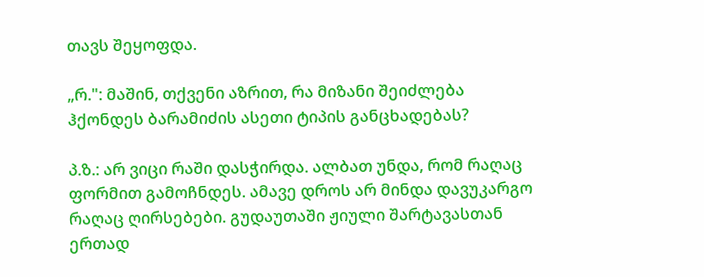თავს შეყოფდა.

„რ.": მაშინ, თქვენი აზრით, რა მიზანი შეიძლება ჰქონდეს ბარამიძის ასეთი ტიპის განცხადებას?

პ.ზ.: არ ვიცი რაში დასჭირდა. ალბათ უნდა, რომ რაღაც ფორმით გამოჩნდეს. ამავე დროს არ მინდა დავუკარგო რაღაც ღირსებები. გუდაუთაში ჟიული შარტავასთან ერთად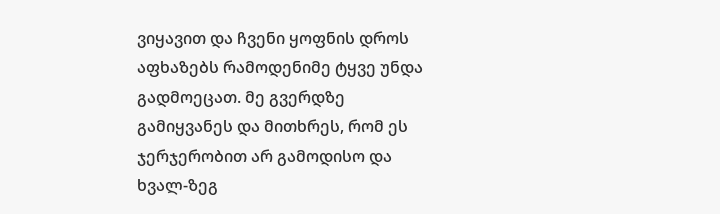ვიყავით და ჩვენი ყოფნის დროს აფხაზებს რამოდენიმე ტყვე უნდა გადმოეცათ. მე გვერდზე გამიყვანეს და მითხრეს, რომ ეს ჯერჯერობით არ გამოდისო და ხვალ-ზეგ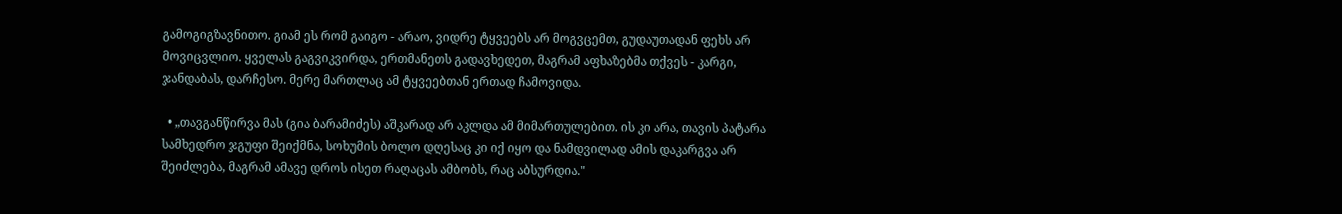გამოგიგზავნითო. გიამ ეს რომ გაიგო - არაო, ვიდრე ტყვეებს არ მოგვცემთ, გუდაუთადან ფეხს არ მოვიცვლიო. ყველას გაგვიკვირდა, ერთმანეთს გადავხედეთ, მაგრამ აფხაზებმა თქვეს - კარგი, ჯანდაბას, დარჩესო. მერე მართლაც ამ ტყვეებთან ერთად ჩამოვიდა.

  • „თავგანწირვა მას (გია ბარამიძეს) აშკარად არ აკლდა ამ მიმართულებით. ის კი არა, თავის პატარა სამხედრო ჯგუფი შეიქმნა, სოხუმის ბოლო დღესაც კი იქ იყო და ნამდვილად ამის დაკარგვა არ შეიძლება, მაგრამ ამავე დროს ისეთ რაღაცას ამბობს, რაც აბსურდია."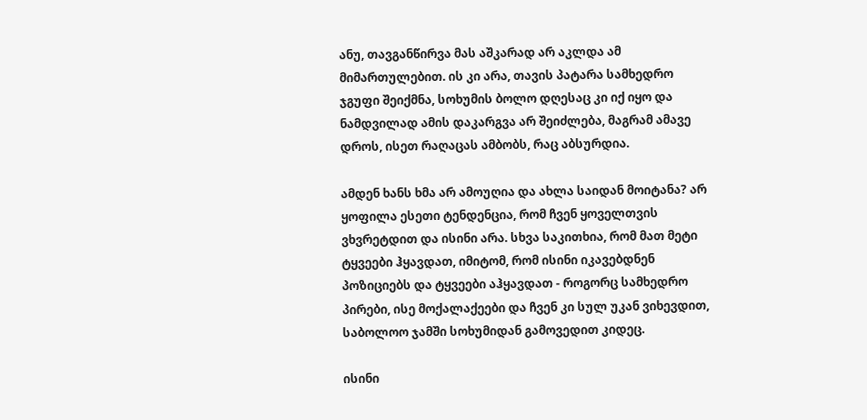ანუ, თავგანწირვა მას აშკარად არ აკლდა ამ მიმართულებით. ის კი არა, თავის პატარა სამხედრო ჯგუფი შეიქმნა, სოხუმის ბოლო დღესაც კი იქ იყო და ნამდვილად ამის დაკარგვა არ შეიძლება, მაგრამ ამავე დროს, ისეთ რაღაცას ამბობს, რაც აბსურდია.

ამდენ ხანს ხმა არ ამოუღია და ახლა საიდან მოიტანა? არ ყოფილა ესეთი ტენდენცია, რომ ჩვენ ყოველთვის ვხვრეტდით და ისინი არა. სხვა საკითხია, რომ მათ მეტი ტყვეები ჰყავდათ, იმიტომ, რომ ისინი იკავებდნენ პოზიციებს და ტყვეები აჰყავდათ - როგორც სამხედრო პირები, ისე მოქალაქეები და ჩვენ კი სულ უკან ვიხევდით, საბოლოო ჯამში სოხუმიდან გამოვედით კიდეც.

ისინი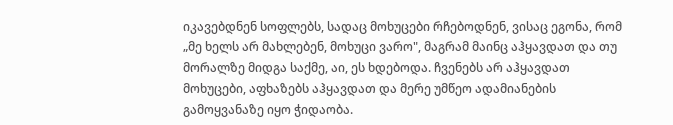იკავებდნენ სოფლებს, სადაც მოხუცები რჩებოდნენ, ვისაც ეგონა, რომ „მე ხელს არ მახლებენ, მოხუცი ვარო", მაგრამ მაინც აჰყავდათ და თუ მორალზე მიდგა საქმე, აი, ეს ხდებოდა. ჩვენებს არ აჰყავდათ მოხუცები, აფხაზებს აჰყავდათ და მერე უმწეო ადამიანების გამოყვანაზე იყო ჭიდაობა.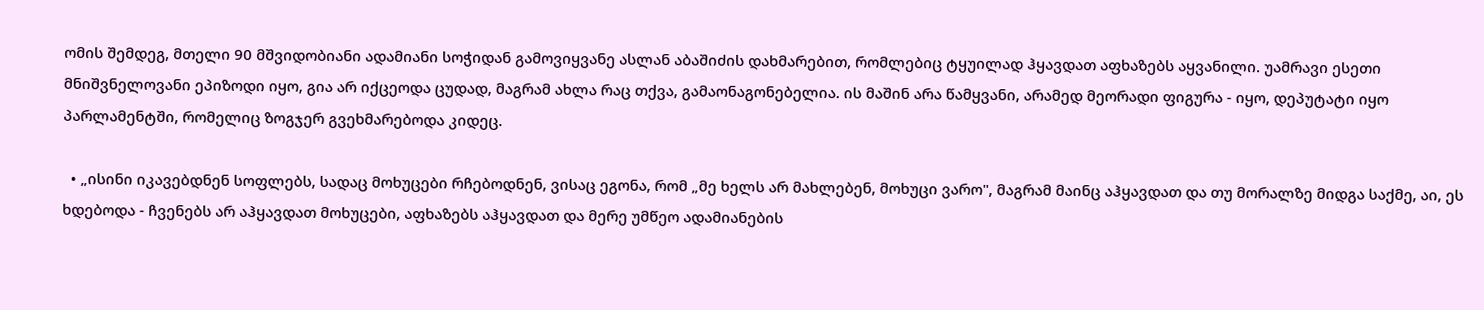ომის შემდეგ, მთელი 90 მშვიდობიანი ადამიანი სოჭიდან გამოვიყვანე ასლან აბაშიძის დახმარებით, რომლებიც ტყუილად ჰყავდათ აფხაზებს აყვანილი. უამრავი ესეთი მნიშვნელოვანი ეპიზოდი იყო, გია არ იქცეოდა ცუდად, მაგრამ ახლა რაც თქვა, გამაონაგონებელია. ის მაშინ არა წამყვანი, არამედ მეორადი ფიგურა - იყო, დეპუტატი იყო პარლამენტში, რომელიც ზოგჯერ გვეხმარებოდა კიდეც.

  • „ისინი იკავებდნენ სოფლებს, სადაც მოხუცები რჩებოდნენ, ვისაც ეგონა, რომ „მე ხელს არ მახლებენ, მოხუცი ვარო", მაგრამ მაინც აჰყავდათ და თუ მორალზე მიდგა საქმე, აი, ეს ხდებოდა - ჩვენებს არ აჰყავდათ მოხუცები, აფხაზებს აჰყავდათ და მერე უმწეო ადამიანების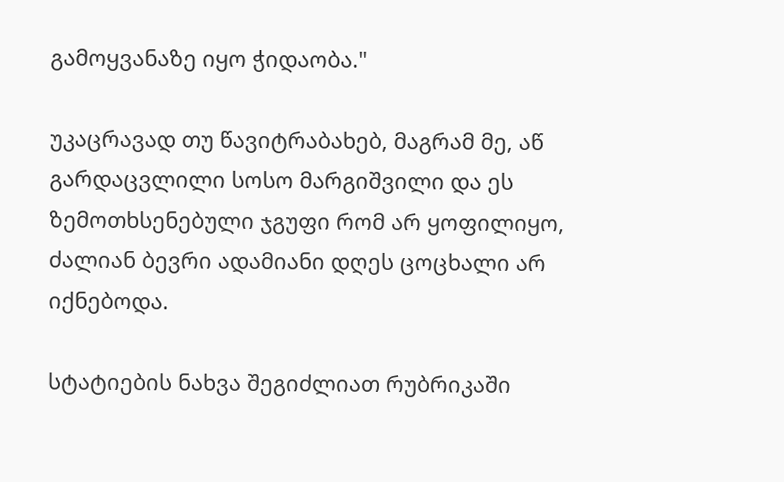გამოყვანაზე იყო ჭიდაობა."

უკაცრავად თუ წავიტრაბახებ, მაგრამ მე, აწ გარდაცვლილი სოსო მარგიშვილი და ეს ზემოთხსენებული ჯგუფი რომ არ ყოფილიყო, ძალიან ბევრი ადამიანი დღეს ცოცხალი არ იქნებოდა.

სტატიების ნახვა შეგიძლიათ რუბრიკაში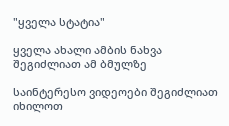"ყველა სტატია"

ყველა ახალი ამბის ნახვა შეგიძლიათ ამ ბმულზე

საინტერესო ვიდეოები შეგიძლიათ იხილოთ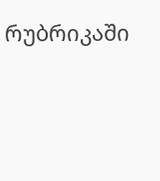რუბრიკაში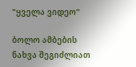"ყველა ვიდეო"

ბოლო ამბების ნახვა შეგიძლიათ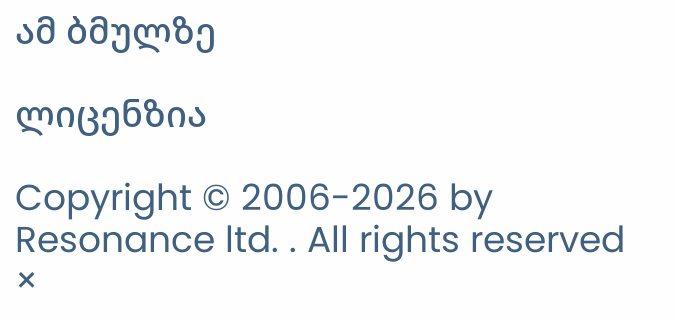ამ ბმულზე

ლიცენზია

Copyright © 2006-2026 by Resonance ltd. . All rights reserved
×